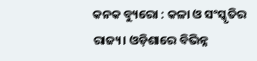କନକ ବ୍ୟୁରୋ : କଳା ଓ ସଂସ୍କୃତିର ରାଜ୍ୟ। ଓଡ଼ିଶାରେ ବିଭିନ୍ନ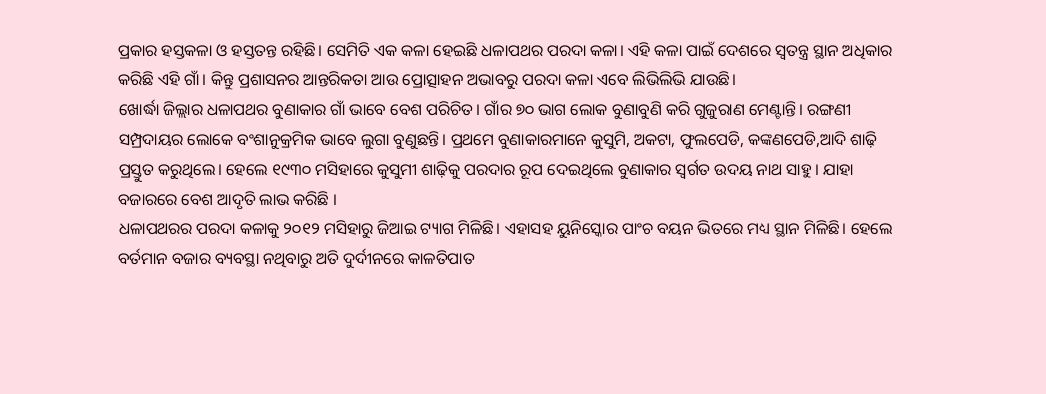ପ୍ରକାର ହସ୍ତକଳା ଓ ହସ୍ତତନ୍ତ ରହିଛି। ସେମିତି ଏକ କଳା ହେଇଛି ଧଳାପଥର ପରଦା କଳା। ଏହି କଳା ପାଇଁ ଦେଶରେ ସ୍ୱତନ୍ତ୍ର ସ୍ଥାନ ଅଧିକାର କରିଛି ଏହି ଗାଁ। କିନ୍ତୁ ପ୍ରଶାସନର ଆନ୍ତରିକତା ଆଉ ପ୍ରୋତ୍ସାହନ ଅଭାବରୁ ପରଦା କଳା ଏବେ ଲିଭିଲିଭି ଯାଉଛି।
ଖୋର୍ଦ୍ଧା ଜିଲ୍ଲାର ଧଳାପଥର ବୁଣାକାର ଗାଁ ଭାବେ ବେଶ ପରିଚିତ। ଗାଁର ୭୦ ଭାଗ ଲୋକ ବୁଣାବୁଣି କରି ଗୁଜୁରାଣ ମେଣ୍ଟାନ୍ତି। ରଙ୍ଗଣୀ ସମ୍ପ୍ରଦାୟର ଲୋକେ ବଂଶାନୁକ୍ରମିକ ଭାବେ ଲୁଗା ବୁଣୁଛନ୍ତି। ପ୍ରଥମେ ବୁଣାକାରମାନେ କୁସୁମି, ଅକଟା, ଫୁଲପେଡି, କଙ୍କଣପେଡି,ଆଦି ଶାଢ଼ି ପ୍ରସ୍ତୁତ କରୁଥିଲେ। ହେଲେ ୧୯୩୦ ମସିହାରେ କୁସୁମୀ ଶାଢ଼ିକୁ ପରଦାର ରୂପ ଦେଇଥିଲେ ବୁଣାକାର ସ୍ୱର୍ଗତ ଉଦୟ ନାଥ ସାହୁ । ଯାହା ବଜାରରେ ବେଶ ଆଦୃତି ଲାଭ କରିଛି ।
ଧଳାପଥରର ପରଦା କଳାକୁ ୨୦୧୨ ମସିହାରୁ ଜିଆଇ ଟ୍ୟାଗ ମିଳିଛି। ଏହାସହ ୟୁନିସ୍କୋର ପାଂଚ ବୟନ ଭିତରେ ମଧ୍ୟ ସ୍ଥାନ ମିଳିଛି। ହେଲେ ବର୍ତମାନ ବଜାର ବ୍ୟବସ୍ଥା ନଥିବାରୁ ଅତି ଦୁର୍ଦୀନରେ କାଳତିପାତ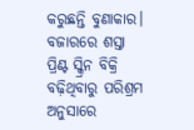କରୁଛନ୍ତି ବୁଣାକାର। ବଜାରରେ ଶସ୍ତା ପ୍ରିଣ୍ଟ ସ୍କ୍ରିନ ବିକ୍ରି ବଢ଼ିଥିବାରୁ ପରିଶ୍ରମ ଅନୁସାରେ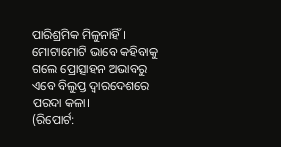ପାରିଶ୍ରମିକ ମିଳୁନାହିଁ । ମୋଟାମୋଟି ଭାବେ କହିବାକୁ ଗଲେ ପ୍ରୋତ୍ସାହନ ଅଭାବରୁ ଏବେ ବିଲୁପ୍ତ ଦ୍ୱାରଦେଶରେ ପରଦା କଳା।
(ରିପୋର୍ଟ: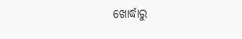ଖୋର୍ଦ୍ଧାରୁ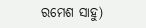ରମେଶ ସାହୁ)